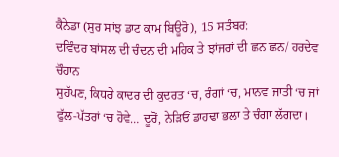ਕੈਨੇਡਾ (ਸੁਰ ਸਾਂਝ ਡਾਟ ਕਾਮ ਬਿਊਰੋ), 15 ਸਤੰਬਰ:
ਦਵਿੰਦਰ ਬਾਂਸਲ ਦੀ ਚੰਦਨ ਦੀ ਮਹਿਕ ਤੇ ਝਾਂਜਰਾਂ ਦੀ ਛਨ ਛਨ/ ਹਰਦੇਵ ਚੌਹਾਨ
ਸੁਹੱਪਣ, ਕਿਧਰੇ ਕਾਦਰ ਦੀ ਕੁਦਰਤ ‘ਚ, ਰੰਗਾਂ ‘ਚ, ਮਾਨਵ ਜਾਤੀ ‘ਚ ਜਾਂ ਫੁੱਲ-ਪੱਤਰਾਂ ‘ਚ ਹੋਵੇ… ਦੂਰੋਂ, ਨੇੜਿਓਂ ਡਾਹਢਾ ਭਲਾ ਤੇ ਚੰਗਾ ਲੱਗਦਾ।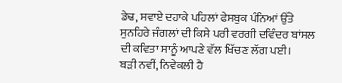ਡੇਢ, ਸਵਾਏ ਦਹਾਕੇ ਪਹਿਲਾਂ ਫੇਸਬੁਕ ਪੰਨਿਆਂ ਉੱਤੇ ਸੁਨਹਿਰੇ ਜੰਗਲਾਂ ਦੀ ਕਿਸੇ ਪਰੀ ਵਰਗੀ ਦਵਿੰਦਰ ਬਾਂਸਲ ਦੀ ਕਵਿਤਾ ਸਾਨੂੰ ਆਪਣੇ ਵੱਲ ਖਿੱਚਣ ਲੱਗ ਪਈ।
ਬੜੀ ਨਵੀਂ, ਨਿਵੇਕਲੀ ਹੈ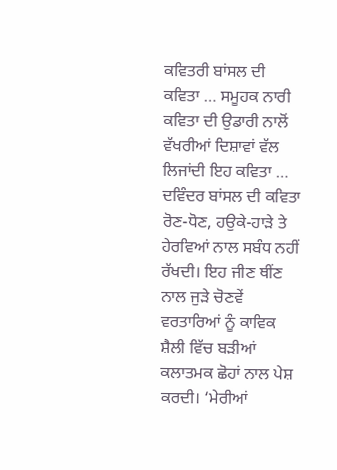ਕਵਿਤਰੀ ਬਾਂਸਲ ਦੀ ਕਵਿਤਾ … ਸਮੂਹਕ ਨਾਰੀ ਕਵਿਤਾ ਦੀ ਉਡਾਰੀ ਨਾਲੋਂ ਵੱਖਰੀਆਂ ਦਿਸ਼ਾਵਾਂ ਵੱਲ ਲਿਜਾਂਦੀ ਇਹ ਕਵਿਤਾ … ਦਵਿੰਦਰ ਬਾਂਸਲ ਦੀ ਕਵਿਤਾ ਰੋਣ-ਧੋਣ, ਹਉਕੇ-ਹਾੜੇ ਤੇ ਹੇਰਵਿਆਂ ਨਾਲ ਸਬੰਧ ਨਹੀਂ ਰੱਖਦੀ। ਇਹ ਜੀਣ ਥੀਂਣ ਨਾਲ ਜੁੜੇ ਚੋਣਵੇਂ ਵਰਤਾਰਿਆਂ ਨੂੰ ਕਾਵਿਕ ਸ਼ੈਲੀ ਵਿੱਚ ਬੜੀਆਂ ਕਲਾਤਮਕ ਛੋਹਾਂ ਨਾਲ ਪੇਸ਼ ਕਰਦੀ। ‘ਮੇਰੀਆਂ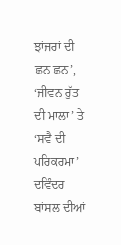ਝਾਂਜਰਾਂ ਦੀ ਛਨ ਛਨ’, ‘ਜੀਵਨ ਰੁੱਤ ਦੀ ਮਾਲਾ’ ਤੇ ‘ਸਵੈ ਦੀ ਪਰਿਕਰਮਾ’ ਦਵਿੰਦਰ ਬਾਂਸਲ ਦੀਆਂ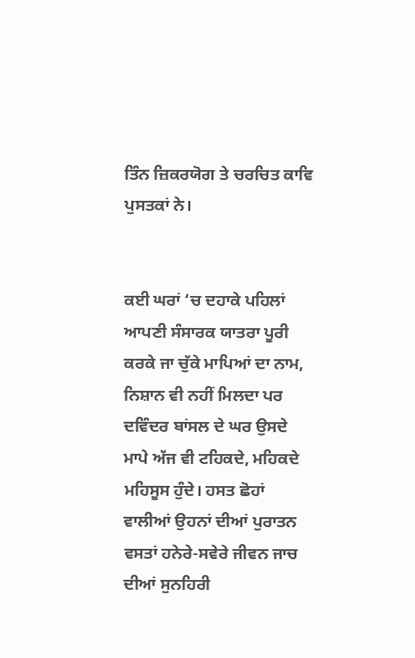ਤਿੰਨ ਜ਼ਿਕਰਯੋਗ ਤੇ ਚਰਚਿਤ ਕਾਵਿ ਪੁਸਤਕਾਂ ਨੇ।


ਕਈ ਘਰਾਂ ‘ਚ ਦਹਾਕੇ ਪਹਿਲਾਂ ਆਪਣੀ ਸੰਸਾਰਕ ਯਾਤਰਾ ਪੂਰੀ ਕਰਕੇ ਜਾ ਚੁੱਕੇ ਮਾਪਿਆਂ ਦਾ ਨਾਮ, ਨਿਸ਼ਾਨ ਵੀ ਨਹੀਂ ਮਿਲਦਾ ਪਰ ਦਵਿੰਦਰ ਬਾਂਸਲ ਦੇ ਘਰ ਉਸਦੇ ਮਾਪੇ ਅੱਜ ਵੀ ਟਹਿਕਦੇ, ਮਹਿਕਦੇ ਮਹਿਸੂਸ ਹੁੰਦੇ। ਹਸਤ ਛੋਹਾਂ ਵਾਲੀਆਂ ਉਹਨਾਂ ਦੀਆਂ ਪੁਰਾਤਨ ਵਸਤਾਂ ਹਨੇਰੇ-ਸਵੇਰੇ ਜੀਵਨ ਜਾਚ ਦੀਆਂ ਸੁਨਹਿਰੀ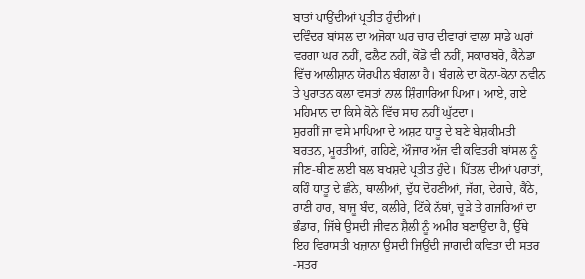ਬਾਤਾਂ ਪਾਉਂਦੀਆਂ ਪ੍ਰਤੀਤ ਹੁੰਦੀਆਂ।
ਦਵਿੰਦਰ ਬਾਂਸਲ ਦਾ ਅਜੋਕਾ ਘਰ ਚਾਰ ਦੀਵਾਰਾਂ ਵਾਲਾ ਸਾਡੇ ਘਰਾਂ ਵਰਗਾ ਘਰ ਨਹੀਂ, ਫਲੈਟ ਨਹੀਂ, ਕੋਂਡੋ ਵੀ ਨਹੀਂ, ਸਕਾਰਬਰੋ, ਕੈਨੇਡਾ ਵਿੱਚ ਆਲੀਸ਼ਾਨ ਯੋਰਪੀਨ ਬੰਗਲਾ ਹੈ। ਬੰਗਲੇ ਦਾ ਕੋਨਾ-ਕੋਨਾ ਨਵੀਨ ਤੇ ਪੁਰਾਤਨ ਕਲਾ ਵਸਤਾਂ ਨਾਲ ਸ਼ਿੰਗਾਰਿਆ ਪਿਆ। ਆਏ, ਗਏ ਮਹਿਮਾਨ ਦਾ ਕਿਸੇ ਕੋਨੇ ਵਿੱਚ ਸਾਹ ਨਹੀਂ ਘੁੱਟਦਾ।
ਸੁਰਗੀਂ ਜਾ ਵਸੇ ਮਾਪਿਆ ਦੇ ਅਸ਼ਟ ਧਾਤੂ ਦੇ ਬਣੇ ਬੇਸ਼ਕੀਮਤੀ ਬਰਤਨ, ਮੂਰਤੀਆਂ, ਗਹਿਣੇ, ਔਜਾਰ ਅੱਜ ਵੀ ਕਵਿਤਰੀ ਬਾਂਸਲ ਨੂੰ ਜੀਣ-ਥੀਣ ਲਈ ਬਲ ਬਖਸ਼ਦੇ ਪ੍ਰਤੀਤ ਹੁੰਦੇ। ਪਿੱਤਲ ਦੀਆਂ ਪਰਾਤਾਂ, ਕਹਿੰ ਧਾਤੂ ਦੇ ਛੰਨੇ, ਥਾਲੀਆਂ, ਦੁੱਧ ਦੋਹਣੀਆਂ, ਜੱਗ, ਦੇਗਚੇ, ਕੈਂਠੇ, ਰਾਣੀ ਹਾਰ, ਬਾਜੂ ਬੰਦ, ਕਲੀਰੇ, ਟਿੱਕੇ ਨੱਥਾਂ, ਚੂੜੇ ਤੇ ਗਜਰਿਆਂ ਦਾ ਭੰਡਾਰ, ਜਿੱਥੇ ਉਸਦੀ ਜੀਵਨ ਸ਼ੈਲੀ ਨੂੰ ਅਮੀਰ ਬਣਾਉਂਦਾ ਹੈ, ਉੱਥੇ ਇਹ ਵਿਰਾਸਤੀ ਖਜ਼ਾਨਾ ਉਸਦੀ ਜਿਉਂਦੀ ਜਾਗਦੀ ਕਵਿਤਾ ਦੀ ਸਤਰ -ਸਤਰ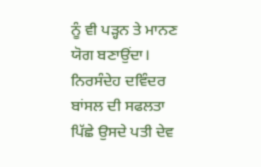ਨੂੰ ਵੀ ਪੜ੍ਹਨ ਤੇ ਮਾਨਣ ਯੋਗ ਬਣਾਉਂਦਾ।
ਨਿਰਸੰਦੇਹ ਦਵਿੰਦਰ ਬਾਂਸਲ ਦੀ ਸਫਲਤਾ ਪਿੱਛੇ ਉਸਦੇ ਪਤੀ ਦੇਵ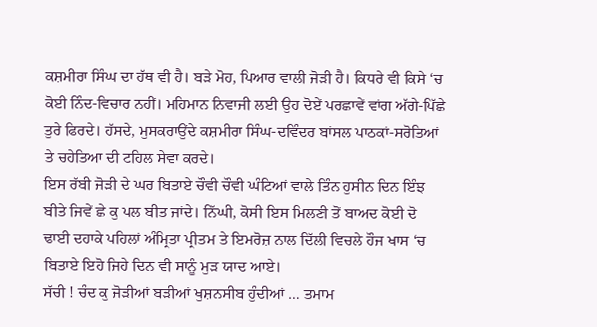ਕਸ਼ਮੀਰਾ ਸਿੰਘ ਦਾ ਹੱਥ ਵੀ ਹੈ। ਬੜੇ ਮੋਹ, ਪਿਆਰ ਵਾਲੀ ਜੋੜੀ ਹੈ। ਕਿਧਰੇ ਵੀ ਕਿਸੇ ‘ਚ ਕੋਈ ਨਿੰਦ-ਵਿਚਾਰ ਨਹੀਂ। ਮਹਿਮਾਨ ਨਿਵਾਜੀ ਲਈ ਉਹ ਦੋਏਂ ਪਰਛਾਵੇਂ ਵਾਂਗ ਅੱਗੇ-ਪਿੱਛੇ ਤੁਰੇ ਫਿਰਦੇ। ਹੱਸਦੇ, ਮੁਸਕਰਾਉਂਦੇ ਕਸ਼ਮੀਰਾ ਸਿੰਘ-ਦਵਿੰਦਰ ਬਾਂਸਲ ਪਾਠਕਾਂ-ਸਰੋਤਿਆਂ ਤੇ ਚਹੇਤਿਆ ਦੀ ਟਹਿਲ ਸੇਵਾ ਕਰਦੇ।
ਇਸ ਰੱਬੀ ਜੋੜੀ ਦੇ ਘਰ ਬਿਤਾਏ ਚੌਵੀ ਚੌਵੀ ਘੰਟਿਆਂ ਵਾਲੇ ਤਿੰਨ ਹੁਸੀਨ ਦਿਨ ਇੰਝ ਬੀਤੇ ਜਿਵੇਂ ਛੇ ਕੁ ਪਲ ਬੀਤ ਜਾਂਦੇ। ਨਿੱਘੀ, ਕੋਸੀ ਇਸ ਮਿਲਣੀ ਤੋਂ ਬਾਅਦ ਕੋਈ ਦੋ ਢਾਈ ਦਹਾਕੇ ਪਹਿਲਾਂ ਅੰਮ੍ਰਿਤਾ ਪ੍ਰੀਤਮ ਤੇ ਇਮਰੋਜ਼ ਨਾਲ ਦਿੱਲੀ ਵਿਚਲੇ ਹੌਜ ਖਾਸ ‘ਚ ਬਿਤਾਏ ਇਹੋ ਜਿਹੇ ਦਿਨ ਵੀ ਸਾਨੂੰ ਮੁੜ ਯਾਦ ਆਏ।
ਸੱਚੀ ! ਚੰਦ ਕੁ ਜੋੜੀਆਂ ਬੜੀਆਂ ਖੁਸ਼ਨਸੀਬ ਹੁੰਦੀਆਂ … ਤਮਾਮ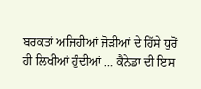ਬਰਕਤਾਂ ਅਜਿਹੀਆਂ ਜੋੜੀਆਂ ਦੇ ਹਿੱਸੇ ਧੁਰੋਂ ਹੀ ਲਿਖੀਆਂ ਹੁੰਦੀਆਂ … ਕੈਨੇਡਾ ਦੀ ਇਸ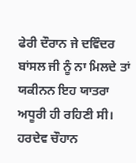ਫੇਰੀ ਦੌਰਾਨ ਜੇ ਦਵਿੰਦਰ ਬਾਂਸਲ ਜੀ ਨੂੰ ਨਾ ਮਿਲਦੇ ਤਾਂ ਯਕੀਨਨ ਇਹ ਯਾਤਰਾ ਅਧੂਰੀ ਹੀ ਰਹਿਣੀ ਸੀ।
ਹਰਦੇਵ ਚੌਹਾਨ